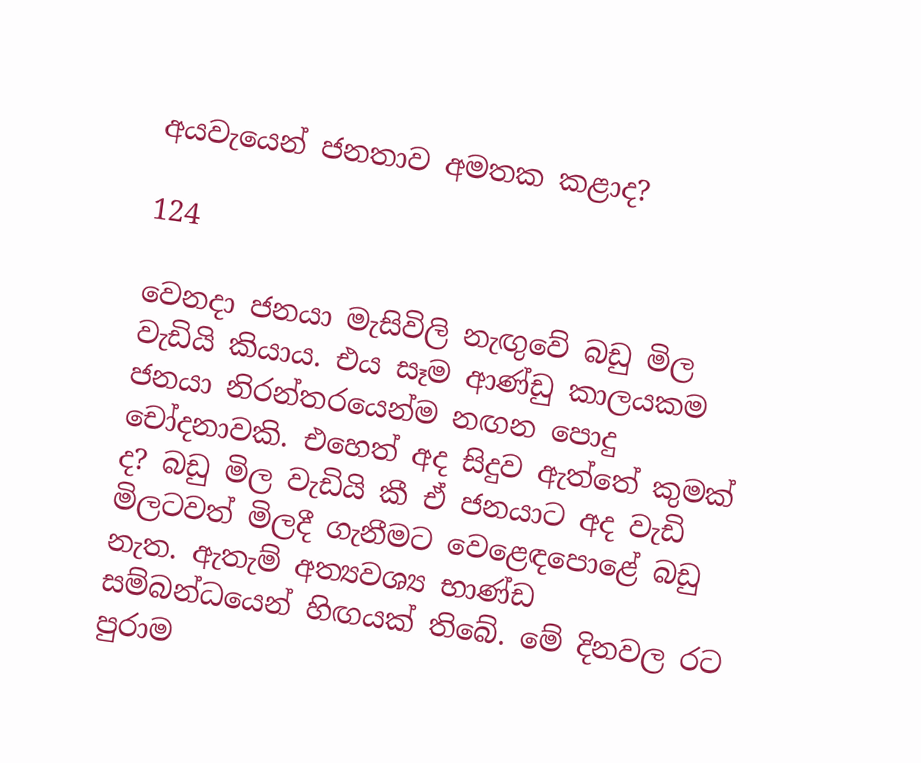අයවැයෙන් ජනතාව අමතක කළාද?

124

වෙනදා ජනයා මැසිවිලි නැඟුවේ බඩු මිල වැඩියි කියාය. එය සෑම ආණ්ඩු කාලයකම ජනයා නිරන්තරයෙන්ම නඟන පොදු චෝදනාවකි. එහෙත් අද සිදුව ඇත්තේ කුමක් ද? බඩු මිල වැඩියි කී ඒ ජනයාට අද වැඩි මිලටවත් මිලදී ගැනීමට වෙළෙඳපොළේ බඩු නැත. ඇතැම් අත්‍යවශ්‍ය භාණ්ඩ සම්බන්ධයෙන් හිඟයක් තිබේ. මේ දිනවල රට පුරාම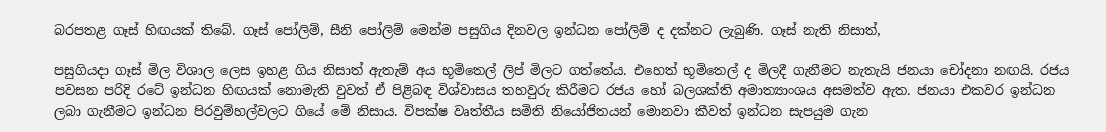බරපතළ ගෑස් හිඟයක් තිබේ. ගෑස් පෝලිම්, සීනි පෝලිම් මෙන්ම පසුගිය දිනවල ඉන්ධන පෝලිම් ද දක්නට ලැබුණි. ගෑස් නැති නිසාත්,

පසුගියදා ගෑස් මිල විශාල ලෙස ඉහළ ගිය නිසාත් ඇතැම් අය භූමිතෙල් ලිප් මිලට ගත්තේය. එහෙත් භූමිතෙල් ද මිලදී ගැනීමට නැතැයි ජනයා චෝදනා නඟයි. රජය පවසන පරිදි රටේ ඉන්ධන හිඟයක් නොමැති වුවත් ඒ පිළිබඳ විශ්වාසය තහවුරු කිරීමට රජය හෝ බලශක්ති අමාත්‍යාංශය අසමත්ව ඇත. ජනයා එකවර ඉන්ධන ලබා ගැනීමට ඉන්ධන පිරවුම්හල්වලට ගියේ මේ නිසාය. විපක්ෂ වෘත්තීය සමිති නියෝජිතයන් මොනවා කීවත් ඉන්ධන සැපයුම ගැන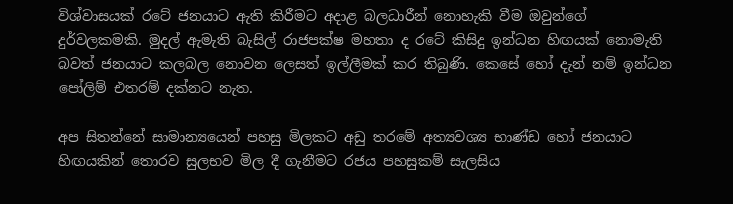විශ්වාසයක් රටේ ජනයාට ඇති කිරීමට අදාළ බලධාරීන් නොහැකි වීම ඔවුන්ගේ දුර්වලකමකි. මුදල් ඇමැති බැසිල් රාජපක්ෂ මහතා ද රටේ කිසිදු ඉන්ධන හිඟයක් නොමැති බවත් ජනයාට කලබල නොවන ලෙසත් ඉල්ලීමක් කර තිබුණි. කෙසේ හෝ දැන් නම් ඉන්ධන පෝලිම් එතරම් දක්නට නැත.

අප සිතන්නේ සාමාන්‍යයෙන් පහසු මිලකට අඩු තරමේ අත්‍යවශ්‍ය භාණ්ඩ හෝ ජනයාට හිඟයකින් තොරව සුලභව මිල දී ගැනීමට රජය පහසුකම් සැලසිය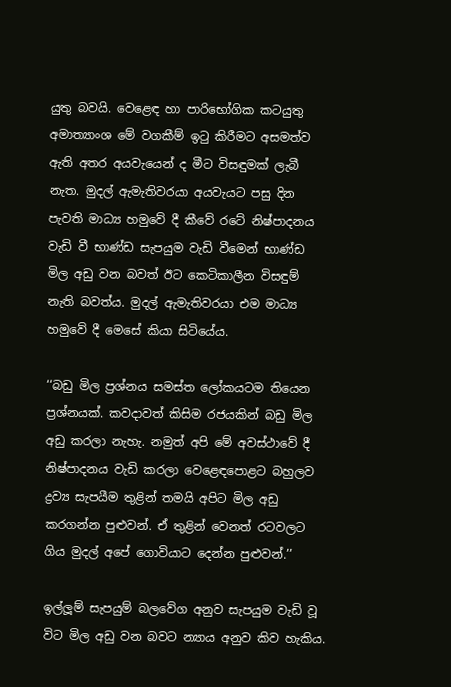යුතු බවයි. වෙළෙඳ හා පාරිභෝගික කටයුතු අමාත්‍යාංශ මේ වගකීම් ඉටු කිරීමට අසමත්ව ඇති අතර අයවැයෙන් ද මීට විසඳුමක් ලැබී නැත. මුදල් ඇමැතිවරයා අයවැයට පසු දින පැවති මාධ්‍ය හමුවේ දී කීවේ රටේ නිෂ්පාදනය වැඩි වී භාණ්ඩ සැපයුම වැඩි වීමෙන් භාණ්ඩ මිල අඩු වන බවත් ඊට කෙටිකාලීන විසඳුම් නැති බවත්ය. මුදල් ඇමැතිවරයා එම මාධ්‍ය හමුවේ දී මෙසේ කියා සිටියේය.

‘‘බඩු මිල ප්‍රශ්නය සමස්ත ලෝකයටම තියෙන ප්‍රශ්නයක්. කවදාවත් කිසිම රජයකින් බඩු මිල අඩු කරලා නැහැ. නමුත් අපි මේ අවස්ථාවේ දී නිෂ්පාදනය වැඩි කරලා වෙළෙඳපොළට බහුලව ද්‍රව්‍ය සැපයීම තුළින් තමයි අපිට මිල අඩු කරගන්න පුළුවන්. ඒ තුළින් වෙනත් රටවලට ගිය මුදල් අපේ ගොවියාට දෙන්න පුළුවන්.’’

ඉල්ලූම් සැපයුම් බලවේග අනුව සැපයුම වැඩි වූ විට මිල අඩු වන බවට න්‍යාය අනුව කිව හැකිය.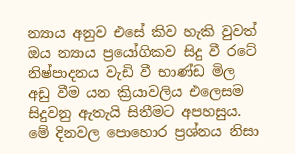න්‍යාය අනුව එසේ කිව හැකි වුවත් ඔය න්‍යාය ප්‍රයෝගිකව සිදු වී රටේ නිෂ්පාදනය වැඩි වී භාණ්ඩ මිල අඩු වීම යන ක්‍රියාවලිය එලෙසම සිදුවනු ඇතැයි සිතීමට අපහසුය. මේ දිනවල පොහොර ප්‍රශ්නය නිසා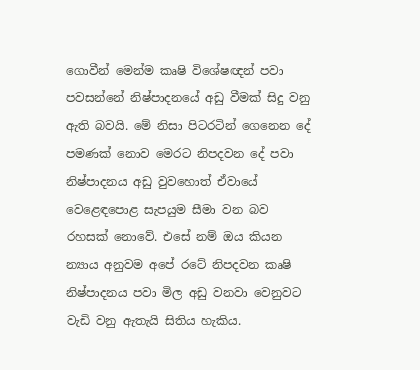ගොවීන් මෙන්ම කෘෂි විශේෂඥන් පවා පවසන්නේ නිෂ්පාදනයේ අඩු වීමක් සිදු වනු ඇති බවයි. මේ නිසා පිටරටින් ගෙනෙන දේ පමණක් නොව මෙරට නිපදවන දේ පවා නිෂ්පාදනය අඩු වුවහොත් ඒවායේ වෙළෙඳපොළ සැපයුම සීමා වන බව රහසක් නොවේ. එසේ නම් ඔය කියන න්‍යාය අනුවම අපේ රටේ නිපදවන කෘෂි නිෂ්පාදනය පවා මිල අඩු වනවා වෙනුවට වැඩි වනු ඇතැයි සිතිය හැකිය.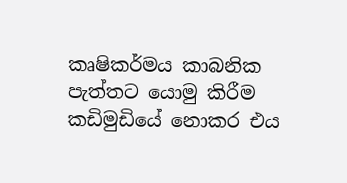කෘෂිකර්මය කාබනික පැත්තට යොමු කිරීම කඩිමුඩියේ නොකර එය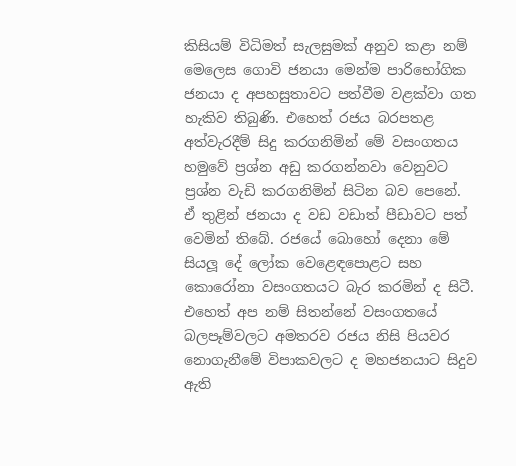කිසියම් විධිමත් සැලසුමක් අනුව කළා නම් මෙලෙස ගොවි ජනයා මෙන්ම පාරිභෝගික ජනයා ද අපහසුතාවට පත්වීම වළක්වා ගත හැකිව තිබුණි. එහෙත් රජය බරපතළ අත්වැරදීම් සිදු කරගනිමින් මේ වසංගතය හමුවේ ප්‍රශ්න අඩු කරගන්නවා වෙනුවට ප්‍රශ්න වැඩි කරගනිමින් සිටින බව පෙනේ. ඒ තුළින් ජනයා ද වඩ වඩාත් පීඩාවට පත් වෙමින් තිබේ. රජයේ බොහෝ දෙනා මේ සියලූ දේ ලෝක වෙළෙඳපොළට සහ කොරෝනා වසංගතයට බැර කරමින් ද සිටී. එහෙත් අප නම් සිතන්නේ වසංගතයේ බලපෑම්වලට අමතරව රජය නිසි පියවර නොගැනීමේ විපාකවලට ද මහජනයාට සිදුව ඇති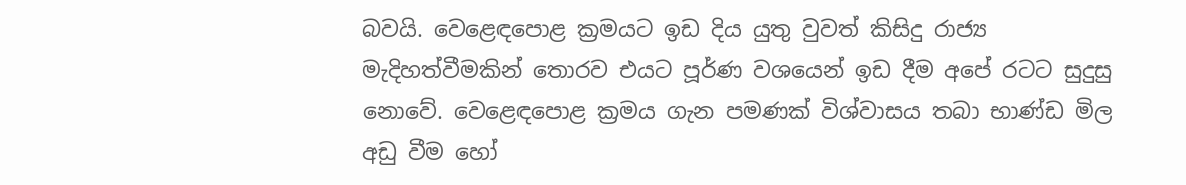බවයි. වෙළෙඳපොළ ක්‍රමයට ඉඩ දිය යුතු වුවත් කිසිදු රාජ්‍ය මැදිහත්වීමකින් තොරව එයට පූර්ණ වශයෙන් ඉඩ දීම අපේ රටට සුදුසු නොවේ. වෙළෙඳපොළ ක්‍රමය ගැන පමණක් විශ්වාසය තබා භාණ්ඩ මිල අඩු වීම හෝ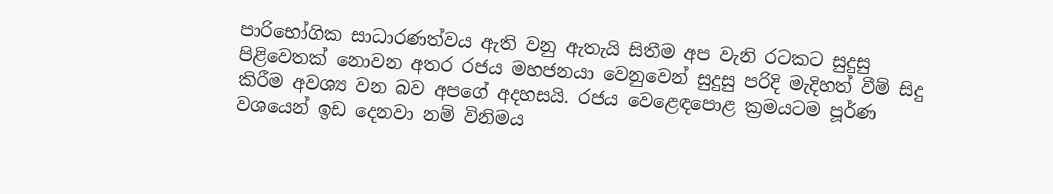පාරිභෝගික සාධාරණත්වය ඇති වනු ඇතැයි සිතීම අප වැනි රටකට සුදුසු පිළිවෙතක් නොවන අතර රජය මහජනයා වෙනුවෙන් සුදුසු පරිදි මැදිහත් වීම් සිදු කිරීම අවශ්‍ය වන බව අපගේ අදහසයි. රජය වෙළෙඳපොළ ක්‍රමයටම පූර්ණ වශයෙන් ඉඩ දෙනවා නම් විනිමය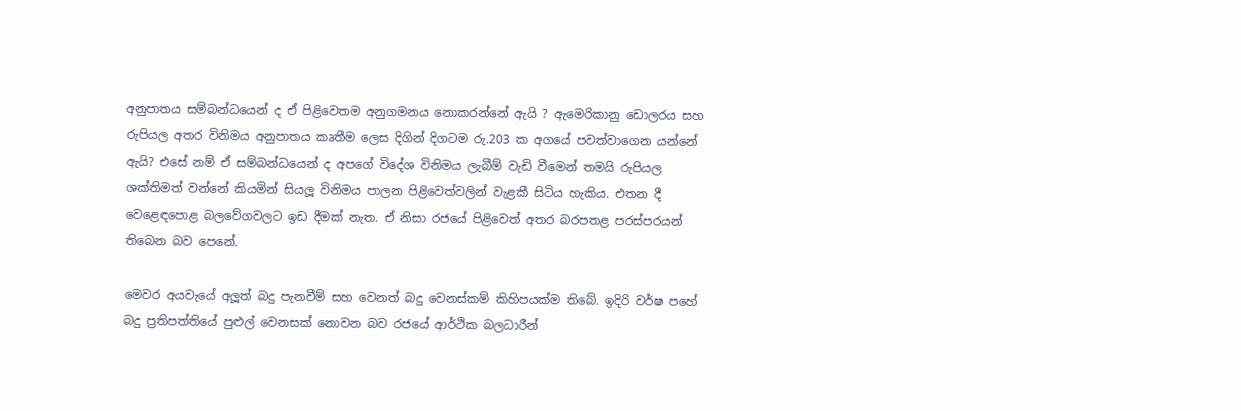අනුපාතය සම්බන්ධයෙන් ද ඒ පිළිවෙතම අනුගමනය නොකරන්නේ ඇයි ? ඇමෙරිකානු ඩොලරය සහ රුපියල අතර විනිමය අනුපාතය කෘතීම ලෙස දිගින් දිගටම රු.203 ක අගයේ පවත්වාගෙන යන්නේ ඇයි? එසේ නම් ඒ සම්බන්ධයෙන් ද අපගේ විදේශ විනිමය ලැබීම් වැඩි වීමෙන් තමයි රුපියල ශක්තිමත් වන්නේ කියමින් සියලූ විනිමය පාලන පිළිවෙත්වලින් වැළකී සිටිය හැකිය. එතන දී වෙළෙඳපොළ බලවේගවලට ඉඩ දීමක් නැත. ඒ නිසා රජයේ පිළිවෙත් අතර බරපතළ පරස්පරයන් තිබෙන බව පෙනේ.

මෙවර අයවැයේ අලූත් බදු පැනවීම් සහ වෙනත් බදු වෙනස්කම් කිහිපයක්ම තිබේ. ඉදිරි වර්ෂ පහේ බදු ප්‍රතිපත්තියේ පුළුල් වෙනසක් නොවන බව රජයේ ආර්ථික බලධාරීන්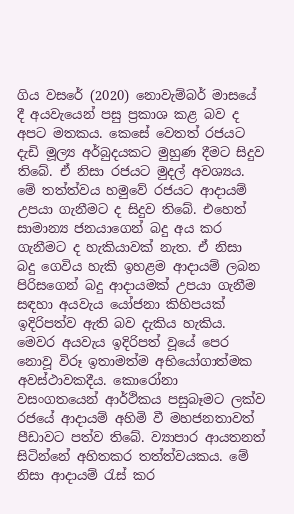ගිය වසරේ (2020) නොවැම්බර් මාසයේ දී අයවැයෙන් පසු ප්‍රකාශ කළ බව ද අපට මතකය. කෙසේ වෙතත් රජයට දැඩි මූල්‍ය අර්බුදයකට මුහුණ දීමට සිදුව තිබේ. ඒ නිසා රජයට මුදල් අවශ්‍යය. මේ තත්ත්වය හමුවේ රජයට ආදායම් උපයා ගැනීමට ද සිදුව තිබේ. එහෙත් සාමාන්‍ය ජනයාගෙන් බදු අය කර ගැනීමට ද හැකියාවක් නැත. ඒ නිසා බදු ගෙවිය හැකි ඉහළම ආදායම් ලබන පිරිසගෙන් බදු ආදායමක් උපයා ගැනීම සඳහා අයවැය යෝජනා කිහිපයක් ඉදිරිපත්ව ඇති බව දැකිය හැකිය. මෙවර අයවැය ඉදිරිපත් වූයේ පෙර නොවූ විරූ ඉතාමත්ම අභියෝගාත්මක අවස්ථාවකදීය. කොරෝනා වසංගතයෙන් ආර්ථිකය පසුබෑමට ලක්ව රජයේ ආදායම් අහිමි වී මහජනතාවත් පීඩාවට පත්ව තිබේ. ව්‍යාපාර ආයතනත් සිටින්නේ අහිතකර තත්ත්වයකය. මේ නිසා ආදායම් රැස් කර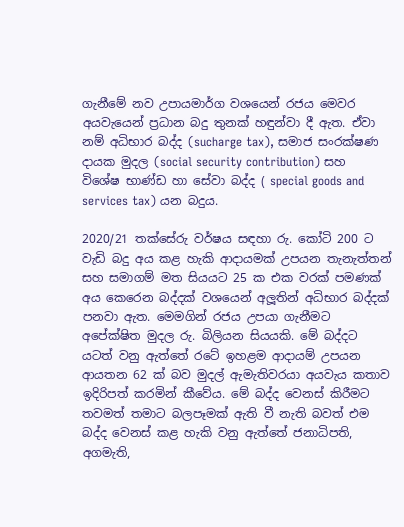ගැනීමේ නව උපායමාර්ග වශයෙන් රජය මෙවර අයවැයෙන් ප්‍රධාන බදු තුනක් හඳුන්වා දී ඇත. ඒවා නම් අධිභාර බද්ද (sucharge tax), සමාජ සංරක්ෂණ දායක මුදල (social security contribution) සහ විශේෂ භාණ්ඩ හා සේවා බද්ද ( special goods and services tax) යන බදුය.

2020/21 තක්සේරු වර්ෂය සඳහා රු. කෝටි 200 ට වැඩි බදු අය කළ හැකි ආදායමක් උපයන තැනැත්තන් සහ සමාගම් මත සියයට 25 ක එක වරක් පමණක් අය කෙරෙන බද්දක් වශයෙන් අලූතින් අධිභාර බද්දක් පනවා ඇත. මෙමගින් රජය උපයා ගැනීමට අපේක්ෂිත මුදල රු. බිලියන සියයකි. මේ බද්දට යටත් වනු ඇත්තේ රටේ ඉහළම ආදායම් උපයන ආයතන 62 ක් බව මුදල් ඇමැතිවරයා අයවැය කතාව ඉදිරිපත් කරමින් කීවේය. මේ බද්ද වෙනස් කිරීමට තවමත් තමාට බලපෑමක් ඇති වී නැති බවත් එම බද්ද වෙනස් කළ හැකි වනු ඇත්තේ ජනාධිපති, අගමැති,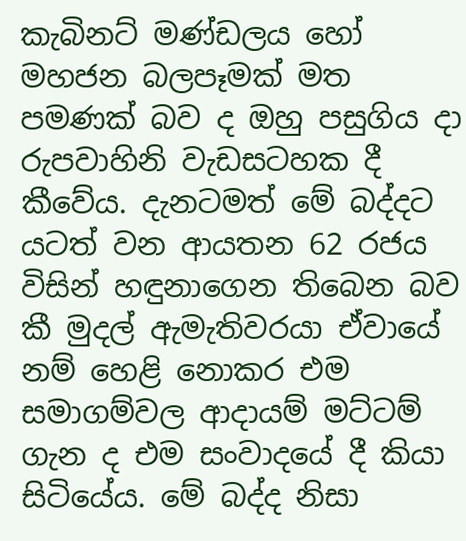කැබිනට් මණ්ඩලය හෝ මහජන බලපෑමක් මත පමණක් බව ද ඔහු පසුගිය දා රුපවාහිනි වැඩසටහක දී කීවේය. දැනටමත් මේ බද්දට යටත් වන ආයතන 62 රජය විසින් හඳුනාගෙන තිබෙන බව කී මුදල් ඇමැතිවරයා ඒවායේ නම් හෙළි නොකර එම සමාගම්වල ආදායම් මට්ටම් ගැන ද එම සංවාදයේ දී කියා සිටියේය. මේ බද්ද නිසා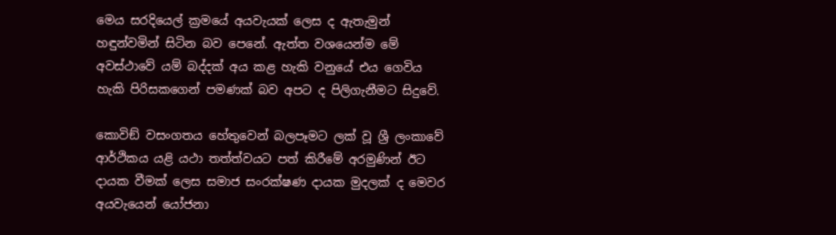මෙය සරදියෙල් ක්‍රමයේ අයවැයක් ලෙස ද ඇතැමුන් හඳුන්වමින් සිටින බව පෙනේ. ඇත්ත වශයෙන්ම මේ අවස්ථාවේ යම් බද්දක් අය කළ හැකි වනුයේ එය ගෙවිය හැකි පිරිසකගෙන් පමණක් බව අපට ද පිලිගැනීමට සිදුවේ.

කොවිඞ් වසංගතය හේතුවෙන් බලපෑමට ලක් වූ ශ්‍රී ලංකාවේ ආර්ථිකය යළි යථා තත්ත්වයට පත් කිරීමේ අරමුණින් ඊට දායක වීමක් ලෙස සමාජ සංරක්ෂණ දායක මුදලක් ද මෙවර අයවැයෙන් යෝජනා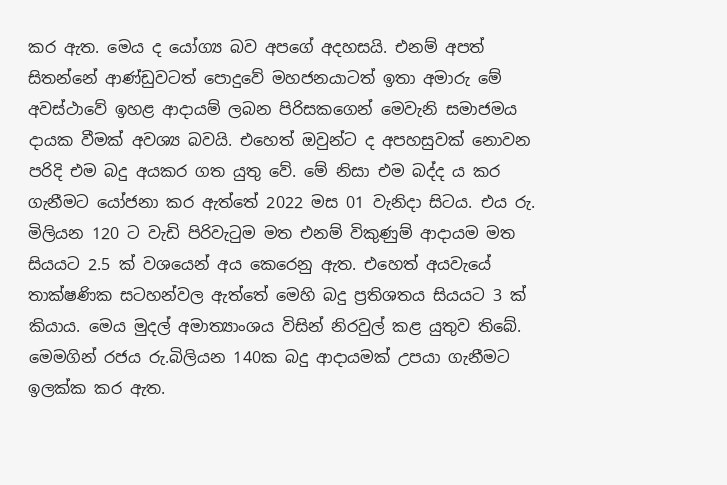කර ඇත. මෙය ද යෝග්‍ය බව අපගේ අදහසයි. එනම් අපත් සිතන්නේ ආණ්ඩුවටත් පොදුවේ මහජනයාටත් ඉතා අමාරු මේ අවස්ථාවේ ඉහළ ආදායම් ලබන පිරිසකගෙන් මෙවැනි සමාජමය දායක වීමක් අවශ්‍ය බවයි. එහෙත් ඔවුන්ට ද අපහසුවක් නොවන පරිදි එම බදු අයකර ගත යුතු වේ. මේ නිසා එම බද්ද ය කර ගැනීමට යෝජනා කර ඇත්තේ 2022 මස 01 වැනිදා සිටය. එය රු. මිලියන 120 ට වැඩි පිරිවැටුම මත එනම් විකුණුම් ආදායම මත සියයට 2.5 ක් වශයෙන් අය කෙරෙනු ඇත. එහෙත් අයවැයේ තාක්ෂණික සටහන්වල ඇත්තේ මෙහි බදු ප්‍රතිශතය සියයට 3 ක් කියාය. මෙය මුදල් අමාත්‍යාංශය විසින් නිරවුල් කළ යුතුව තිබේ. මෙමගින් රජය රු.බිලියන 140ක බදු ආදායමක් උපයා ගැනීමට ඉලක්ක කර ඇත.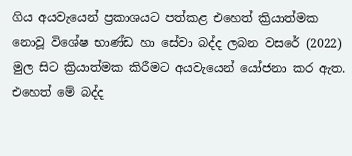ගිය අයවැයෙන් ප්‍රකාශයට පත්කළ එහෙත් ක්‍රියාත්මක නොවූ විශේෂ භාණ්ඩ හා සේවා බද්ද ලබන වසරේ (2022) මුල සිට ක්‍රියාත්මක කිරීමට අයවැයෙන් යෝජනා කර ඇත. එහෙත් මේ බද්ද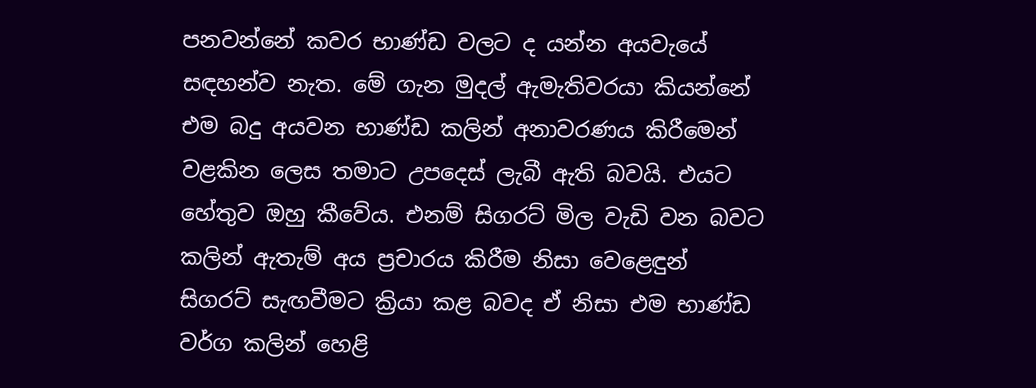පනවන්නේ කවර භාණ්ඩ වලට ද යන්න අයවැයේ සඳහන්ව නැත. මේ ගැන මුදල් ඇමැතිවරයා කියන්නේ එම බදු අයවන භාණ්ඩ කලින් අනාවරණය කිරීමෙන් වළකින ලෙස තමාට උපදෙස් ලැබී ඇති බවයි. එයට හේතුව ඔහු කීවේය. එනම් සිගරට් මිල වැඩි වන බවට කලින් ඇතැම් අය ප්‍රචාරය කිරීම නිසා වෙළෙඳුන් සිගරට් සැඟවීමට ක්‍රියා කළ බවද ඒ නිසා එම භාණ්ඩ වර්ග කලින් හෙළි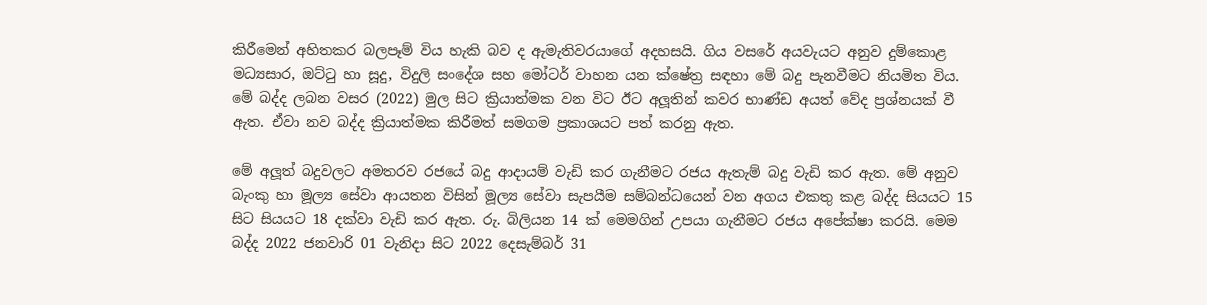කිරීමෙන් අහිතකර බලපෑම් විය හැකි බව ද ඇමැතිවරයාගේ අදහසයි. ගිය වසරේ අයවැයට අනුව දුම්කොළ මධ්‍යසාර, ඔට්ටු හා සූදු, විදුලි සංදේශ සහ මෝටර් වාහන යන ක්ෂේත්‍ර සඳහා මේ බදු පැනවීමට නියමිත විය. මේ බද්ද ලබන වසර (2022) මුල සිට ක්‍රියාත්මක වන විට ඊට අලූතින් කවර භාණ්ඩ අයත් වේද ප්‍රශ්නයක් වී ඇත. ඒවා නව බද්ද ක්‍රියාත්මක කිරීමත් සමගම ප්‍රකාශයට පත් කරනු ඇත.

මේ අලූත් බදුවලට අමතරව රජයේ බදු ආදායම් වැඩි කර ගැනීමට රජය ඇතැම් බදු වැඩි කර ඇත. මේ අනුව බැංකු හා මූල්‍ය සේවා ආයතන විසින් මූල්‍ය සේවා සැපයීම සම්බන්ධයෙන් වන අගය එකතු කළ බද්ද සියයට 15 සිට සියයට 18 දක්වා වැඩි කර ඇත. රු. බිලියන 14 ක් මෙමගින් උපයා ගැනීමට රජය අපේක්ෂා කරයි. මෙම බද්ද 2022 ජනවාරි 01 වැනිදා සිට 2022 දෙසැම්බර් 31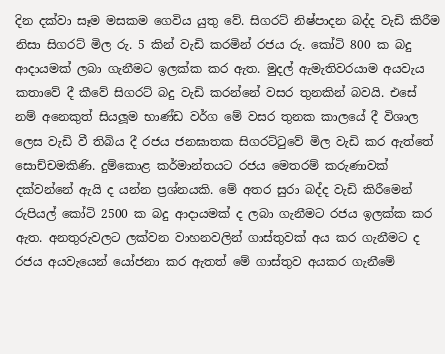දින දක්වා සෑම මසකම ගෙවිය යුතු වේ. සිගරට් නිෂ්පාදන බද්ද වැඩි කිරීම නිසා සිගරට් මිල රු. 5 කින් වැඩි කරමින් රජය රු. කෝටි 800 ක බදු ආදායමක් ලබා ගැනීමට ඉලක්ක කර ඇත. මුදල් ඇමැතිවරයාම අයවැය කතාවේ දී කීවේ සිගරට් බදු වැඩි කරන්නේ වසර තුනකින් බවයි. එසේ නම් අනෙකුත් සියලූම භාණ්ඩ වර්ග මේ වසර තුනක කාලයේ දී විශාල ලෙස වැඩි වී තිබිය දී රජය ජනඝාතක සිගරට්ටුවේ මිල වැඩි කර ඇත්තේ සොච්චමකිණි. දුම්කොළ කර්මාන්තයට රජය මෙතරම් කරුණාවක් දක්වන්නේ ඇයි ද යන්න ප්‍රශ්නයකි. මේ අතර සුරා බද්ද වැඩි කිරීමෙන් රුපියල් කෝටි 2500 ක බදු ආදායමක් ද ලබා ගැනීමට රජය ඉලක්ක කර ඇත. අනතුරුවලට ලක්වන වාහනවලින් ගාස්තුවක් අය කර ගැනීමට ද රජය අයවැයෙන් යෝජනා කර ඇතත් මේ ගාස්තුව අයකර ගැනීමේ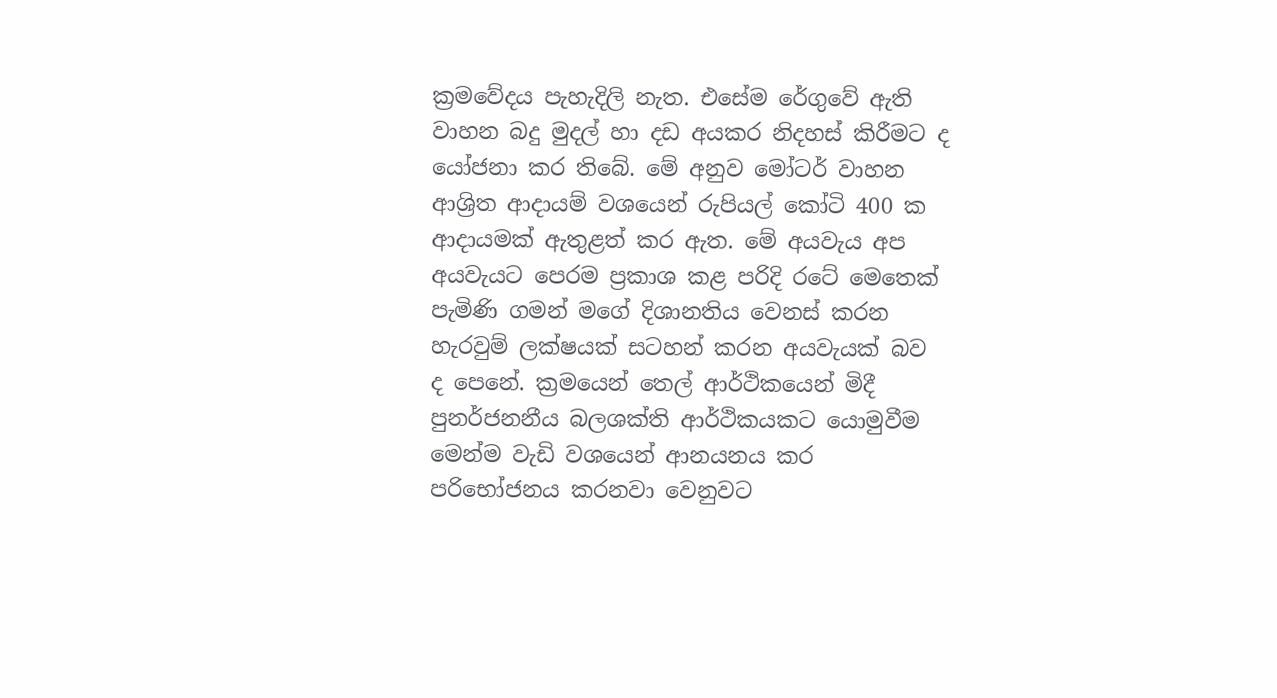ක්‍රමවේදය පැහැදිලි නැත. එසේම රේගුවේ ඇති වාහන බදු මුදල් හා දඩ අයකර නිදහස් කිරීමට ද යෝජනා කර තිබේ. මේ අනුව මෝටර් වාහන ආශ්‍රිත ආදායම් වශයෙන් රුපියල් කෝටි 400 ක ආදායමක් ඇතුළත් කර ඇත. මේ අයවැය අප අයවැයට පෙරම ප්‍රකාශ කළ පරිදි රටේ මෙතෙක් පැමිණි ගමන් මගේ දිශානතිය වෙනස් කරන හැරවුම් ලක්ෂයක් සටහන් කරන අයවැයක් බව ද පෙනේ. ක්‍රමයෙන් තෙල් ආර්ථිකයෙන් මිදී පුනර්ජනනීය බලශක්ති ආර්ථිකයකට යොමුවීම මෙන්ම වැඩි වශයෙන් ආනයනය කර පරිභෝජනය කරනවා වෙනුවට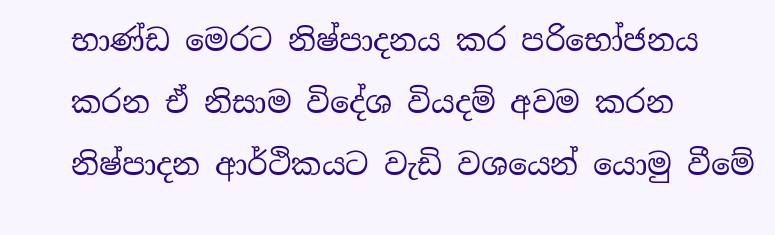භාණ්ඩ මෙරට නිෂ්පාදනය කර පරිභෝජනය කරන ඒ නිසාම විදේශ වියදම් අවම කරන නිෂ්පාදන ආර්ථිකයට වැඩි වශයෙන් යොමු වීමේ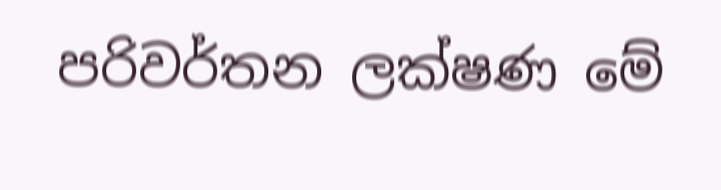පරිවර්තන ලක්ෂණ මේ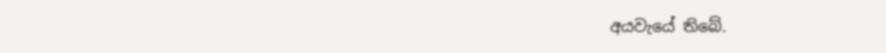අයවැයේ තිබේ.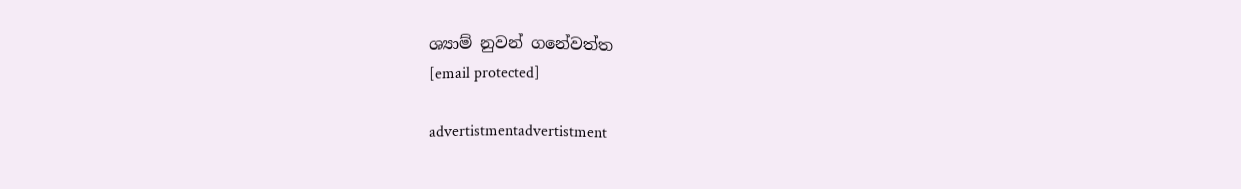ශ්‍යාම් නුවන් ගනේවත්ත
[email protected]

advertistmentadvertistment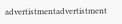advertistmentadvertistment